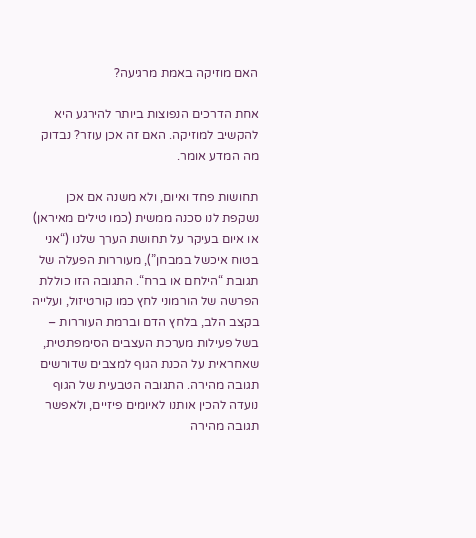האם מוזיקה באמת מרגיעה?

אחת הדרכים הנפוצות ביותר להירגע היא להקשיב למוזיקה. האם זה אכן עוזר? נבדוק מה המדע אומר.

תחושות פחד ואיום, ולא משנה אם אכן נשקפת לנו סכנה ממשית (כמו טילים מאיראן) או איום בעיקר על תחושת הערך שלנו (“אני בטוח איכשל במבחן”), מעוררות הפעלה של תגובת “הילחם או ברח“. התגובה הזו כוללת  הפרשה של הורמוני לחץ כמו קורטיזול, ועלייה בקצב הלב, בלחץ הדם וברמת העוררות – בשל פעילות מערכת העצבים הסימפתטית, שאחראית על הכנת הגוף למצבים שדורשים תגובה מהירה. התגובה הטבעית של הגוף נועדה להכין אותנו לאיומים פיזיים, ולאפשר תגובה מהירה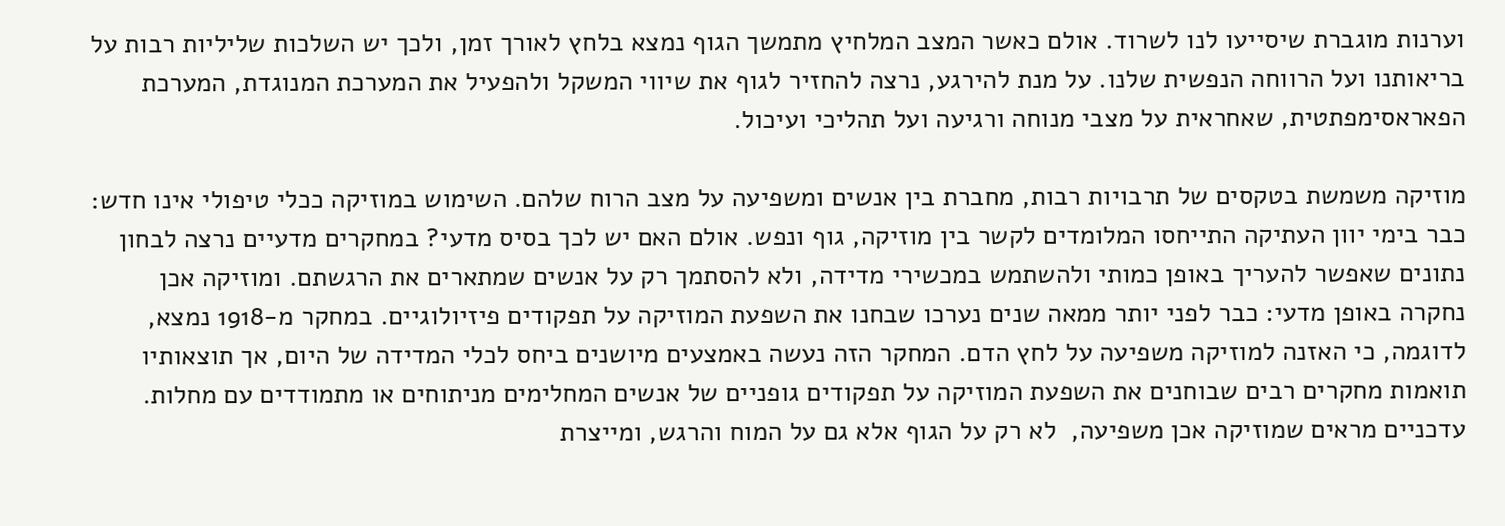וערנות מוגברת שיסייעו לנו לשרוד. אולם כאשר המצב המלחיץ מתמשך הגוף נמצא בלחץ לאורך זמן, ולכך יש השלכות שליליות רבות על בריאותנו ועל הרווחה הנפשית שלנו. על מנת להירגע, נרצה להחזיר לגוף את שיווי המשקל ולהפעיל את המערכת המנוגדת, המערכת הפאראסימפתטית, שאחראית על מצבי מנוחה ורגיעה ועל תהליכי ועיכול.

מוזיקה משמשת בטקסים של תרבויות רבות, מחברת בין אנשים ומשפיעה על מצב הרוח שלהם. השימוש במוזיקה ככלי טיפולי אינו חדש: כבר בימי יוון העתיקה התייחסו המלומדים לקשר בין מוזיקה, גוף ונפש. אולם האם יש לכך בסיס מדעי? במחקרים מדעיים נרצה לבחון נתונים שאפשר להעריך באופן כמותי ולהשתמש במכשירי מדידה, ולא להסתמך רק על אנשים שמתארים את הרגשתם. ומוזיקה אכן נחקרה באופן מדעי: כבר לפני יותר ממאה שנים נערכו שבחנו את השפעת המוזיקה על תפקודים פיזיולוגיים. במחקר מ-1918 נמצא, לדוגמה, כי האזנה למוזיקה משפיעה על לחץ הדם. המחקר הזה נעשה באמצעים מיושנים ביחס לכלי המדידה של היום, אך תוצאותיו תואמות מחקרים רבים שבוחנים את השפעת המוזיקה על תפקודים גופניים של אנשים המחלימים מניתוחים או מתמודדים עם מחלות. עדכניים מראים שמוזיקה אכן משפיעה,  לא רק על הגוף אלא גם על המוח והרגש, ומייצרת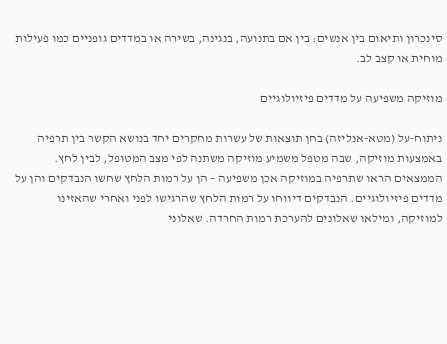סינכרון ותיאום בין אנשים: בין אם בתנועה, בנגינה, בשירה או במדדים גופניים כמו פעילות מוחית או קצב לב.

מוזיקה משפיעה על מדדים פיזיולוגיים

ניתוח-על (מטא-אנליזה) בחן תוצאות של עשרות מחקרים יחד בנושא הקשר בין תרפיה באמצעות מוזיקה, שבה מטפל משמיע מוזיקה משתנה לפי מצב המטופל, לבין לחץ. הממצאים הראו שתרפיה במוזיקה אכן משפיעה – הן על רמות הלחץ שחשו הנבדקים והן על מדדים פיזיולוגיים. הנבדקים דיווחו על רמות הלחץ שהרגישו לפני ואחרי שהאזינו למוזיקה, ומילאו שאלונים להערכת רמות החרדה. שאלוני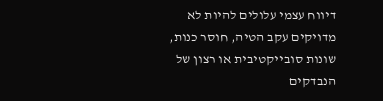דיווח עצמי עלולים להיות לא מדויקים עקב הטיה, חוסר כנות, שונות סובייקטיבית או רצון של הנבדקים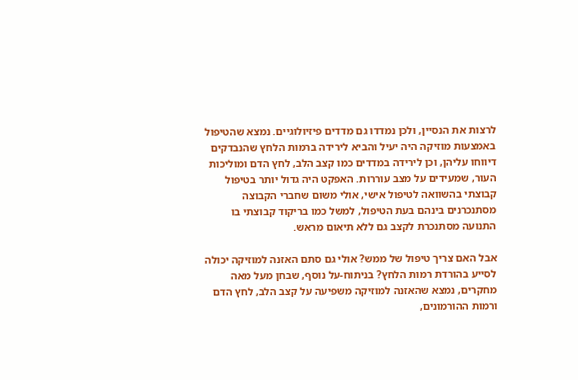לרצות את הנסיין, ולכן נמדדו גם מדדים פיזיולוגיים. נמצא שהטיפול באמצעות מוזיקה היה יעיל והביא לירידה ברמות הלחץ שהנבדקים דיווחו עליהן, וכן לירידה במדדים כמו קצב הלב, לחץ הדם ומוליכות העור, שמעידים על מצב עוררות. האפקט היה גדול יותר בטיפול קבוצתי בהשוואה לטיפול אישי, אולי משום שחברי הקבוצה מסתנכרנים בינהם בעת הטיפול, למשל כמו בריקוד קבוצתי בו התנועה מסתנכרת לקצב גם ללא תיאום מראש.

אבל האם צריך טיפול של ממש? אולי גם סתם האזנה למוזיקה יכולה לסייע בהורדת רמות הלחץ? בניתוח-על נוסף, שבחן מעל מאה מחקרים, נמצא שהאזנה למוזיקה משפיעה על קצב הלב, לחץ הדם ורמות ההורמונים,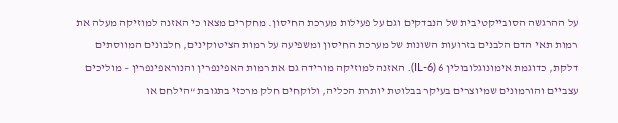על ההרגשה הסובייקטיבית של הנבדקים וגם על פעילות מערכת החיסון. מחקרים מצאו כי האזנה למוזיקה מעלה את רמות תאי הדם הלבנים בזרועות השונות של מערכת החיסון ומשפיעה על רמות הציטוקינים, חלבונים המווסתים דלקת, כדוגמת אימונוגלובולין 6 (IL-6). האזנה למוזיקה מורידה גם את רמות האפינפרין והנוראפינפרין – מוליכים עצביים והורמונים שמיוצרים בעיקר בבלוטת יותרת הכליה, ולוקחים חלק מרכזי בתגובת “הילחם או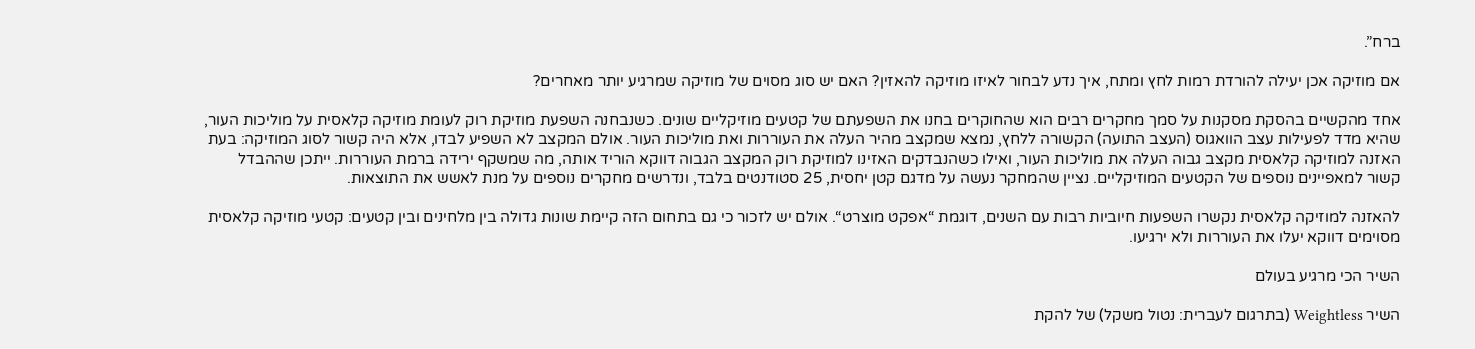ברח”.

אם מוזיקה אכן יעילה להורדת רמות לחץ ומתח, איך נדע לבחור לאיזו מוזיקה להאזין? האם יש סוג מסוים של מוזיקה שמרגיע יותר מאחרים?

אחד מהקשיים בהסקת מסקנות על סמך מחקרים רבים הוא שהחוקרים בחנו את השפעתם של קטעים מוזיקליים שונים. כשנבחנה השפעת מוזיקת רוק לעומת מוזיקה קלאסית על מוליכות העור, שהיא מדד לפעילות עצב הוואגוס (העצב התועה) הקשורה ללחץ, נמצא שמקצב מהיר העלה את העוררות ואת מוליכות העור. אולם המקצב לא השפיע לבדו, אלא היה קשור לסוג המוזיקה: בעת האזנה למוזיקה קלאסית מקצב גבוה העלה את מוליכות העור, ואילו כשהנבדקים האזינו למוזיקת רוק המקצב הגבוה דווקא הוריד אותה, מה שמשקף ירידה ברמת העוררות. ייתכן שההבדל קשור למאפיינים נוספים של הקטעים המוזיקליים. נציין שהמחקר נעשה על מדגם קטן יחסית, 25 סטודנטים בלבד, ונדרשים מחקרים נוספים על מנת לאשש את התוצאות.

להאזנה למוזיקה קלאסית נקשרו השפעות חיוביות רבות עם השנים, דוגמת “אפקט מוצרט“. אולם יש לזכור כי גם בתחום הזה קיימת שונות גדולה בין מלחינים ובין קטעים: קטעי מוזיקה קלאסית מסוימים דווקא יעלו את העוררות ולא ירגיעו.

השיר הכי מרגיע בעולם

השיר Weightless (בתרגום לעברית: נטול משקל) של להקת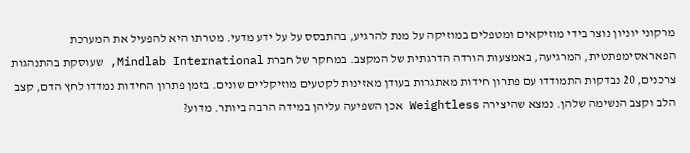מרקוני יוניון נוצר בידי מוזיקאים ומטפלים במוזיקה על מנת להרגיע, בהתבסס על על ידע מדעי. מטרתו היא להפעיל את המערכת הפאראסימפתטית, המרגיעה, באמצעות הורדה הדרגתית של המקצב. במחקר של חברת Mindlab International, שעוסקת בהתנהגות צרכנים, 20 נבדקות התמודדו עם פתרון חידות מאתגרות בעודן מאזינות לקטעים מוזיקליים שונים. בזמן פתרון החידות נמדדו לחץ הדם, קצב הלב וקצב הנשימה שלהן. נמצא שהיצירה Weightless אכן השפיעה עליהן במידה הרבה ביותר. מדוע?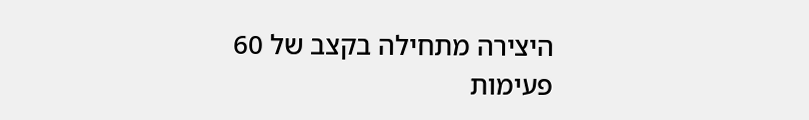היצירה מתחילה בקצב של 60 פעימות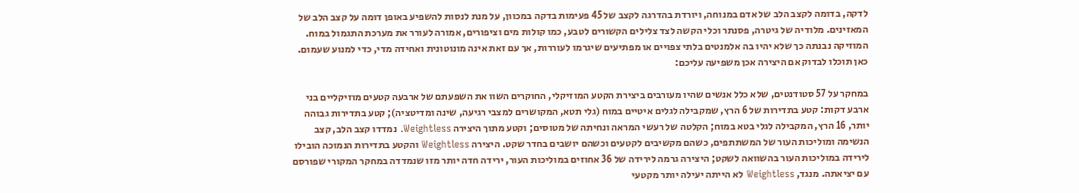לדקה, בדומה לקצב הלב של אדם במנוחה, ויורדת בהדרגה לקצב של 45 פעימות בדקה במכוון, על מנת לנסות להשפיע באופן דומה על קצב הלב של המאזינים. מלודיה של גיטרה, פסנתר וכלי הקשה לצד צלילים הקשורים לטבע, כמו קולות מים וציפורים, אמורה לעורר את מערכת התגמול במוח. המוזיקה נבנתה כך שלא יהיו בה אלמנטים בלתי צפויים או מפתיעים שיגרמו לעוררות, אך עם זאת אינה מונוטונית ואחידה מדי, כדי למנוע שעמום. כאן תוכלו לבדוק אם היצירה אכן משפיעה עליכם:

במחקר על 57 סטודנטים, שלא כלל אנשים שהיו מעורבים ביצירת הקטע המוזיקלי, החוקרים השוו את השפעתם של ארבעה קטעים מוזיקליים בני ארבע דקות: קטע בתדירות של 6 הרץ, שמקבילה לגלים איטיים במוח (גלי תטא, המקושרים למצבי רגיעה, שינה ומדיטציה); קטע בתדירות גבוהה יותר, 16 הרץ, המקבילה לגלי בטא במוח; הקלטה של רעשי המראה ונחיתה של מטוסים; וקטע מתוך היצירה Weightless. נמדדו קצב הלב, קצב הנשימה ומוליכות העור של המשתתפים, כשהם מקשיבים לקטעים וכשהם יושבים בחדר שקט. היצירה Weightless והקטע בתדירות הנמוכה הובילו לירידה במוליכות העור בהשוואה לשקט; היצירה גרמה לירידה של 36 אחוזים במוליכות העור, ירידה חדה יותר מזו שנמדדה במחקר המקורי שפורסם עם יציאתה. מנגד, Weightless לא הייתה יעילה יותר מקטעי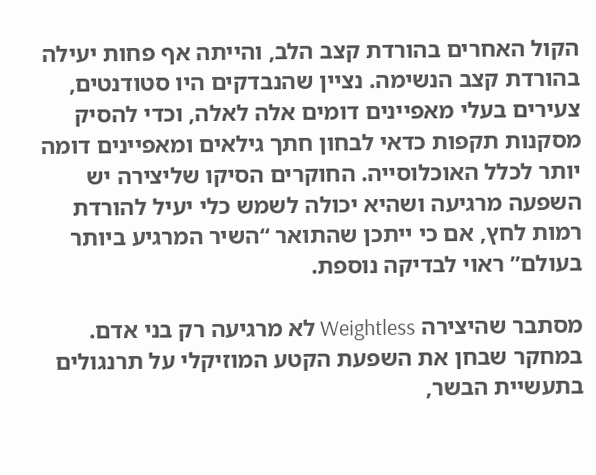הקול האחרים בהורדת קצב הלב, והייתה אף פחות יעילה בהורדת קצב הנשימה. נציין שהנבדקים היו סטודנטים, צעירים בעלי מאפיינים דומים אלה לאלה, וכדי להסיק מסקנות תקפות כדאי לבחון חתך גילאים ומאפיינים דומה יותר לכלל האוכלוסייה. החוקרים הסיקו שליצירה יש השפעה מרגיעה ושהיא יכולה לשמש כלי יעיל להורדת רמות לחץ, אם כי ייתכן שהתואר “השיר המרגיע ביותר בעולם” ראוי לבדיקה נוספת.

מסתבר שהיצירה Weightless לא מרגיעה רק בני אדם. במחקר שבחן את השפעת הקטע המוזיקלי על תרנגולים בתעשיית הבשר,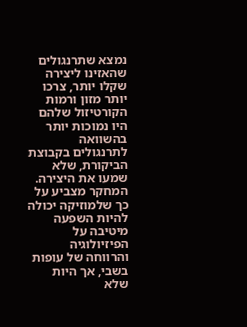נמצא שתרנגולים שהאזינו ליצירה שקלו יותר, צרכו יותר מזון ורמות הקורטיזול שלהם היו נמוכות יותר בהשוואה לתרנגולים בקבוצת הביקורת, שלא שמעו את היצירה. המחקר מצביע על כך שלמוזיקה יכולה להיות השפעה מיטיבה על הפיזיולוגיה והרווחה של עופות בשבי, אך היות שלא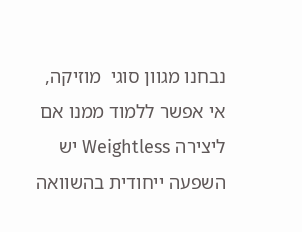נבחנו מגוון סוגי  מוזיקה, אי אפשר ללמוד ממנו אם ליצירה Weightless יש השפעה ייחודית בהשוואה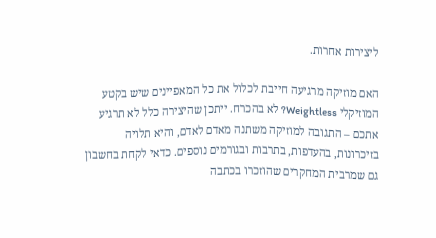ליצירות אחרות.

האם מוזיקה מרגיעה חייבת לכלול את כל המאפיינים שיש בקטע המוזיקלי Weightless? לא בהכרח. ייתכן שהיצירה כלל לא תרגיע אתכם – התגובה למוזיקה משתנה מאדם לאדם, והיא תלויה בזיכרונות, בהעדפות, בתרבות ובגורמים נוספים. כדאי לקחת בחשבון גם שמרבית המחקרים שהוזכרו בכתבה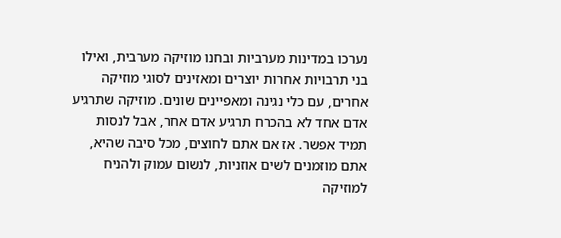נערכו במדינות מערביות ובחנו מוזיקה מערבית, ואילו בני תרבויות אחרות יוצרים ומאזינים לסוגי מוזיקה אחרים, עם כלי נגינה ומאפיינים שונים. מוזיקה שתרגיע אדם אחד לא בהכרח תרגיע אדם אחר, אבל לנסות תמיד אפשר. אז אם אתם לחוצים, מכל סיבה שהיא, אתם מוזמנים לשים אוזניות, לנשום עמוק ולהניח למוזיקה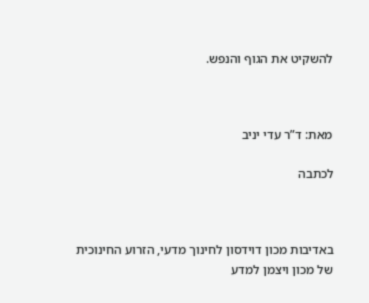להשקיט את הגוף והנפש.



מאת: ד”ר עדי יניב

לכתבה



באדיבות מכון דוידסון לחינוך מדעי, הזרוע החינוכית של מכון ויצמן למדע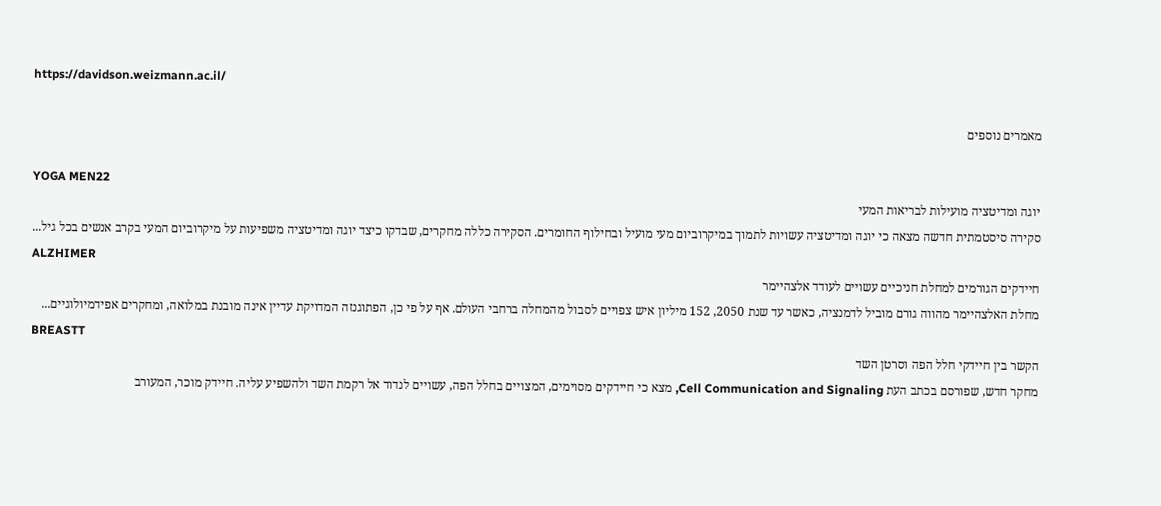https://davidson.weizmann.ac.il/

מאמרים נוספים

YOGA MEN22
יוגה ומדיטציה מועילות לבריאות המעי
סקירה סיסטמתית חדשה מצאה כי יוגה ומדיטציה עשויות לתמוך במיקרוביום מעי מועיל ובחילוף החומרים. הסקירה כללה מחקרים, שבדקו כיצד יוגה ומדיטציה משפיעות על מיקרוביום המעי בקרב אנשים בכל גיל...
ALZHIMER
חיידקים הגורמים למחלת חניכיים עשויים לעודד אלצהיימר
מחלת האלצהיימר מהווה גורם מוביל לדמנציה, כאשר עד שנת 2050, 152 מיליון איש צפויים לסבול מהמחלה ברחבי העולם. אף על פי כן, הפתוגנזה המדויקת עדיין אינה מובנת במלואה, ומחקרים אפידמיולוגיים...
BREASTT
הקשר בין חיידקי חלל הפה וסרטן השד
מחקר חדש, שפורסם בכתב העת Cell Communication and Signaling, מצא כי חיידקים מסוימים, המצויים בחלל הפה, עשויים לנדוד אל רקמת השד ולהשפיע עליה. חיידק מוכר, המעורב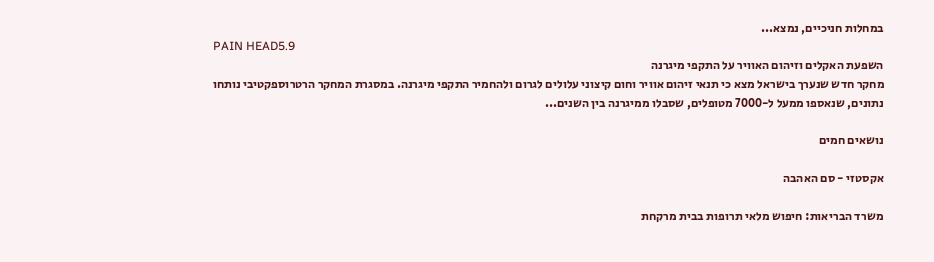במחלות חניכיים, נמצא...
PAIN HEAD5.9
השפעת האקלים וזיהום האוויר על התקפי מיגרנה
מחקר חדש שנערך בישראל מצא כי תנאי זיהום אוויר וחום קיצוני עלולים לגרום ולהחמיר התקפי מיגרנה. במסגרת המחקר הרטרוספקטיבי נותחו נתונים, שנאספו ממעל ל-7000 מטופלים, שסבלו ממיגרנה בין השנים...

נושאים חמים

אקסטזי - סם האהבה

משרד הבריאות: חיפוש מלאי תרופות בבית מרקחת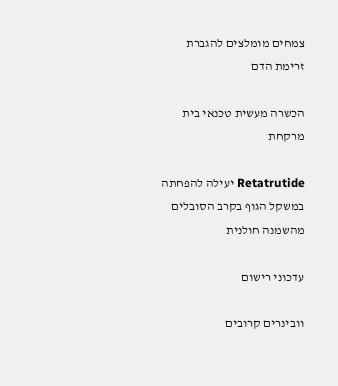צמחים מומלצים להגברת זרימת הדם

הכשרה מעשית טכנאי בית מרקחת

Retatrutide יעילה להפחתה במשקל הגוף בקרב הסובלים מהשמנה חולנית

עדכוני רישום

וובינרים קרובים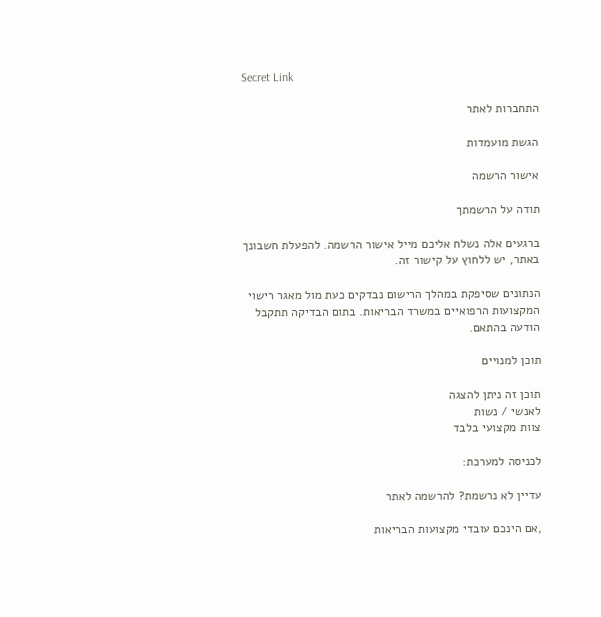Secret Link

התחברות לאתר

הגשת מועמדות

אישור הרשמה

תודה על הרשמתך

ברגעים אלה נשלח אליכם מייל אישור הרשמה. להפעלת חשבונך באתר, יש ללחוץ על קישור זה.

הנתונים שסיפקת במהלך הרישום נבדקים כעת מול מאגר רישוי המקצועות הרפואיים במשרד הבריאות. בתום הבדיקה תתקבל הודעה בהתאם.

תוכן למנויים

תוכן זה ניתן להצגה
לאנשי / נשות
צוות מקצועי בלבד

לכניסה למערכת:

עדיין לא נרשמת? להרשמה לאתר

,אם הינכם עובדי מקצועות הבריאות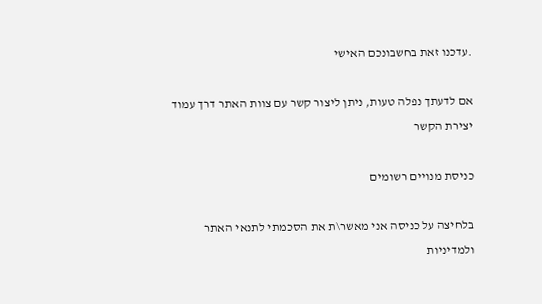.עדכנו זאת בחשבונכם האישי

אם לדעתך נפלה טעות, ניתן ליצור קשר עם צוות האתר דרך עמוד יצירת הקשר

כניסת מנויים רשומים

בלחיצה על כניסה אני מאשר\ת את הסכמתי לתנאי האתר ולמדיניות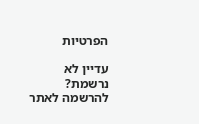הפרטיות

עדיין לא נרשמת? להרשמה לאתר